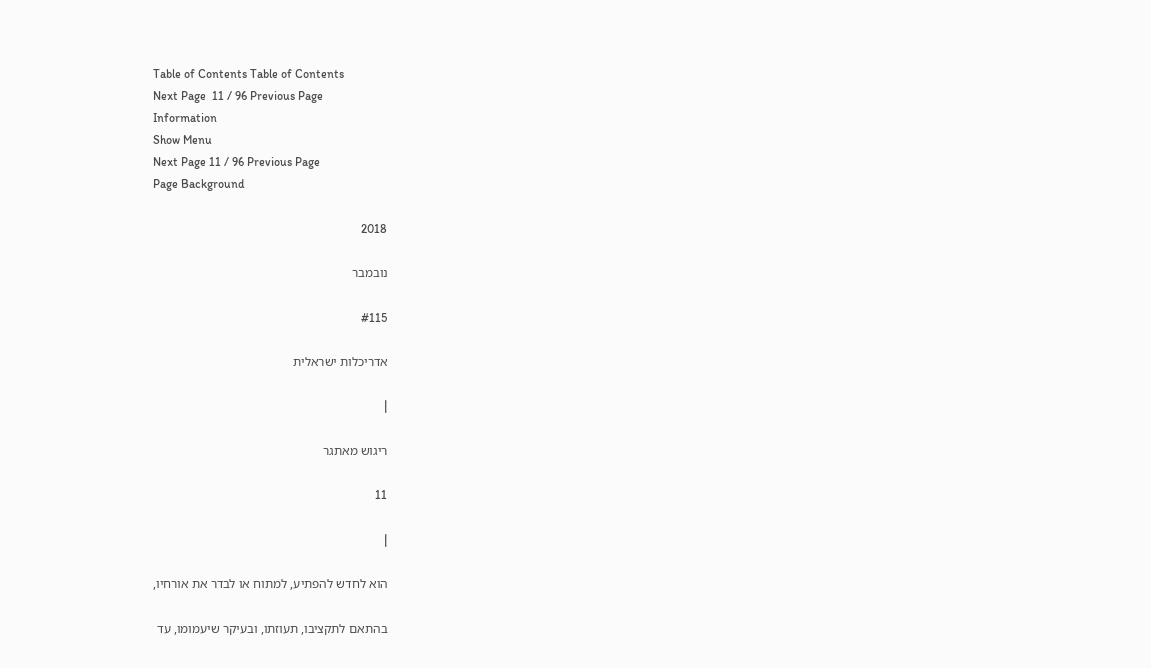Table of Contents Table of Contents
Next Page  11 / 96 Previous Page
Information
Show Menu
Next Page 11 / 96 Previous Page
Page Background

2018

נובמבר

#115

אדריכלות ישראלית

|

ריגוש מאתגר

11

|

הוא לחדש להפתיע, למתוח או לבדר את אורחיו,

בהתאם לתקציבו, תעוזתו, ובעיקר שיעמומו, עד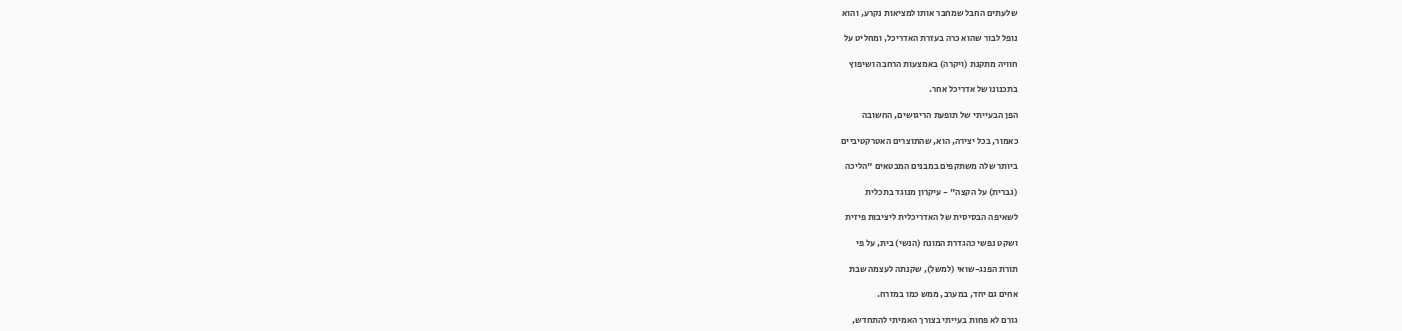שלעתים החבל שמחבר אותו למציאות נקרע, והוא

נופל לבור שהוא כרה בעזרת האדריכל, ומחליט על

חוויה מתקנת (ויקרה) באמצעות הרחבה ושיפוץ

בתכנונו של אדריכל אחר.

הפן הבעייתי של תופעת הריגושים, החשובה

כאמור, בכל יצירה, הוא, שהתוצרים האטרקטיביים

ביותר שלה משתקפים במבנים המבטאים "הליכה

(גברית) על הקצה" - עיקרון מנוגד בתכלית

לשאיפה הבסיסית של האדריכלית ליציבות פיזית

ושקט נפשי כהגדרת המונח (הנשי) בית, על פי

תורת הפנג-שואי (למשל), שקנתה לעצמה שבת

אחים גם יחד, במערב, ממש כמו במזרח.

גורם לא פחות בעייתי בצורך האמיתי להתחדש,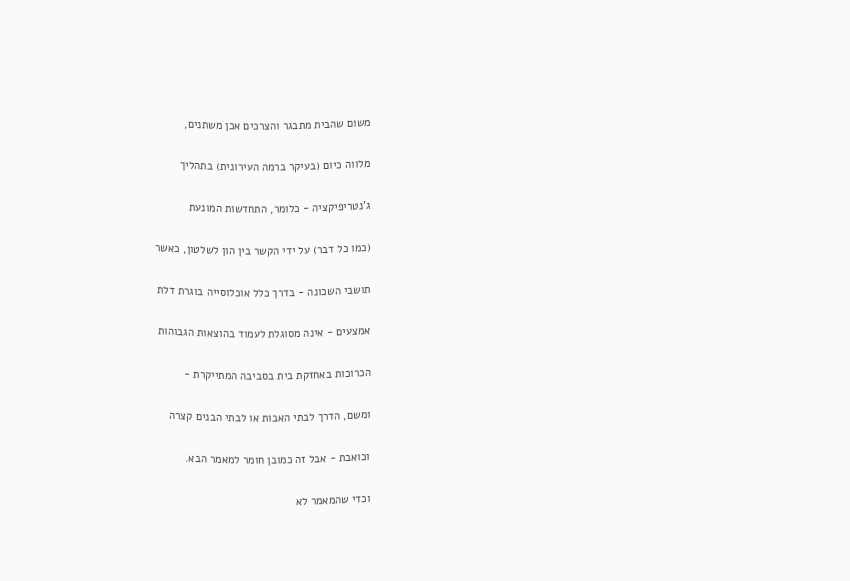משום שהבית מתבגר והצרכים אכן משתנים,

מלווה כיום (בעיקר ברמה העירונית) בתהליך

ג’נטריפיקציה - כלומר, התחדשות המונעת

(כמו כל דבר) על ידי הקשר בין הון לשלטון, כאשר

תושבי השכונה - בדרך כלל אוכלוסייה בוגרת דלת

אמצעים - אינה מסוגלת לעמוד בהוצאות הגבוהות

הכרוכות באחזקת בית בסביבה המתייקרת -

ומשם, הדרך לבתי האבות או לבתי הבנים קצרה

וכואבת - אבל זה כמובן חומר למאמר הבא.

וכדי שהמאמר לא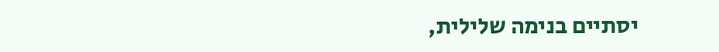יסתיים בנימה שלילית,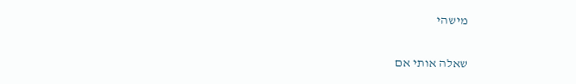מישהי

שאלה אותי אם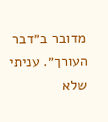מדובר ב״דבר העורך״. עניתי שלא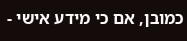כמובן, אם כי מידע אישי -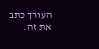העורך כתב את זה.